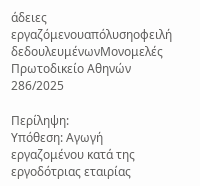άδειες εργαζόμενουαπόλυσηοφειλή δεδουλευμένωνΜονομελές Πρωτοδικείο Αθηνών 286/2025

Περίληψη:
Υπόθεση: Αγωγή εργαζομένου κατά της εργοδότριας εταιρίας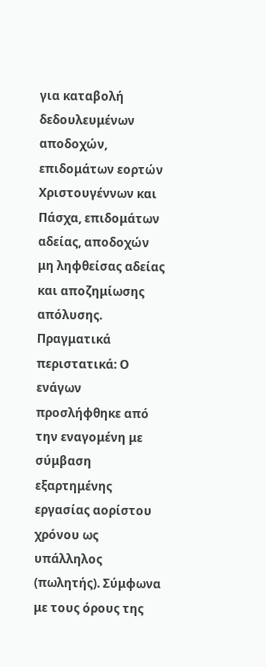για καταβολή δεδουλευμένων αποδοχών, επιδομάτων εορτών Χριστουγέννων και Πάσχα, επιδομάτων αδείας, αποδοχών μη ληφθείσας αδείας και αποζημίωσης απόλυσης.
Πραγματικά περιστατικά: Ο ενάγων προσλήφθηκε από την εναγομένη με σύμβαση εξαρτημένης εργασίας αορίστου χρόνου ως υπάλληλος (πωλητής). Σύμφωνα με τους όρους της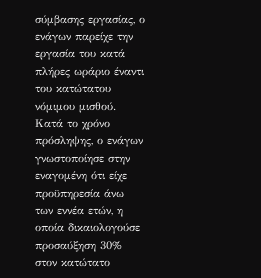σύμβασης εργασίας, ο ενάγων παρείχε την εργασία του κατά πλήρες ωράριο έναντι του κατώτατου νόμιμου μισθού. Κατά το χρόνο πρόσληψης, ο ενάγων γνωστοποίησε στην εναγομένη ότι είχε προϋπηρεσία άνω των εννέα ετών, η οποία δικαιολογούσε προσαύξηση 30% στον κατώτατο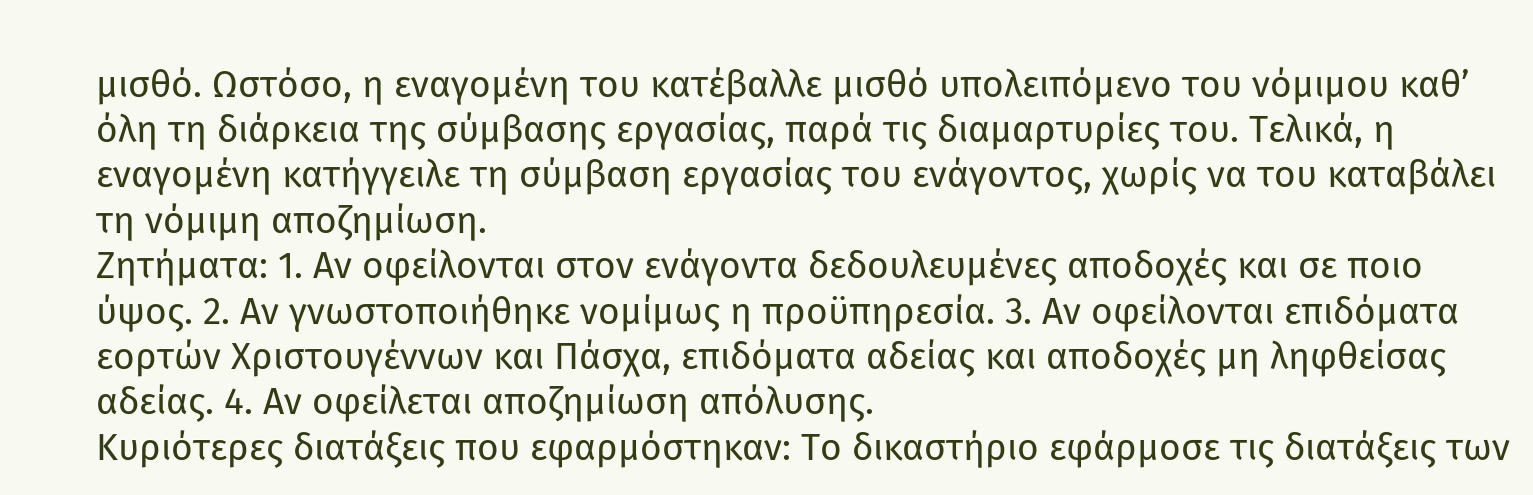μισθό. Ωστόσο, η εναγομένη του κατέβαλλε μισθό υπολειπόμενο του νόμιμου καθ’ όλη τη διάρκεια της σύμβασης εργασίας, παρά τις διαμαρτυρίες του. Τελικά, η εναγομένη κατήγγειλε τη σύμβαση εργασίας του ενάγοντος, χωρίς να του καταβάλει τη νόμιμη αποζημίωση.
Ζητήματα: 1. Αν οφείλονται στον ενάγοντα δεδουλευμένες αποδοχές και σε ποιο ύψος. 2. Αν γνωστοποιήθηκε νομίμως η προϋπηρεσία. 3. Αν οφείλονται επιδόματα εορτών Χριστουγέννων και Πάσχα, επιδόματα αδείας και αποδοχές μη ληφθείσας αδείας. 4. Αν οφείλεται αποζημίωση απόλυσης.
Κυριότερες διατάξεις που εφαρμόστηκαν: Το δικαστήριο εφάρμοσε τις διατάξεις των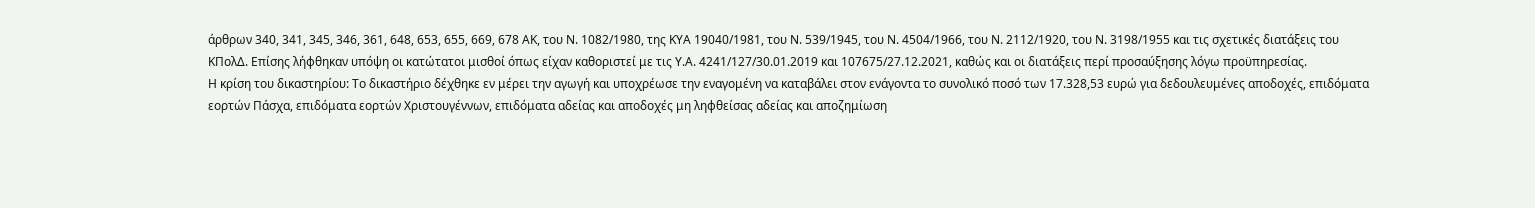άρθρων 340, 341, 345, 346, 361, 648, 653, 655, 669, 678 ΑΚ, του Ν. 1082/1980, της ΚΥΑ 19040/1981, του Ν. 539/1945, του Ν. 4504/1966, του Ν. 2112/1920, του Ν. 3198/1955 και τις σχετικές διατάξεις του ΚΠολΔ. Επίσης λήφθηκαν υπόψη οι κατώτατοι μισθοί όπως είχαν καθοριστεί με τις Υ.Α. 4241/127/30.01.2019 και 107675/27.12.2021, καθώς και οι διατάξεις περί προσαύξησης λόγω προϋπηρεσίας.
Η κρίση του δικαστηρίου: Το δικαστήριο δέχθηκε εν μέρει την αγωγή και υποχρέωσε την εναγομένη να καταβάλει στον ενάγοντα το συνολικό ποσό των 17.328,53 ευρώ για δεδουλευμένες αποδοχές, επιδόματα εορτών Πάσχα, επιδόματα εορτών Χριστουγέννων, επιδόματα αδείας και αποδοχές μη ληφθείσας αδείας και αποζημίωση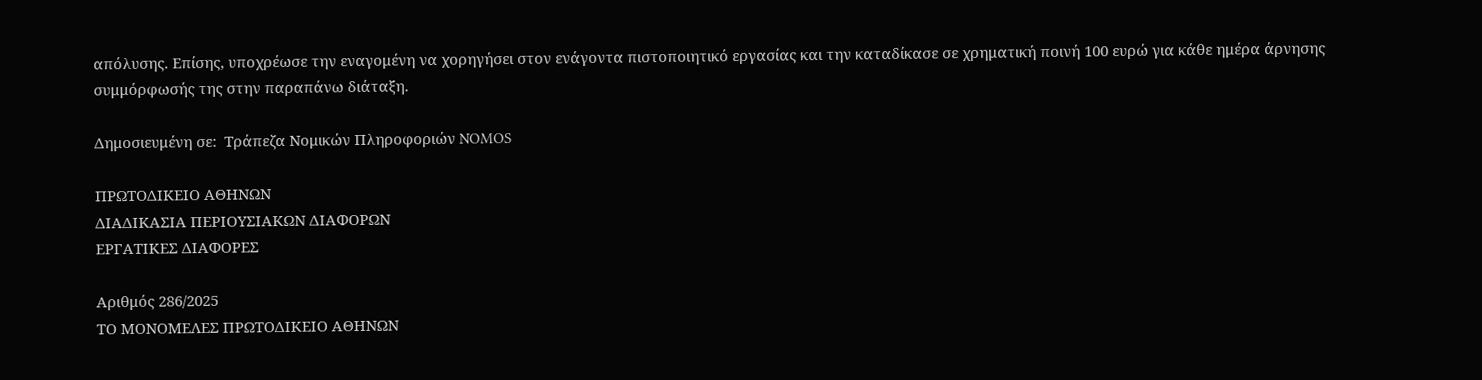απόλυσης. Επίσης, υποχρέωσε την εναγομένη να χορηγήσει στον ενάγοντα πιστοποιητικό εργασίας και την καταδίκασε σε χρηματική ποινή 100 ευρώ για κάθε ημέρα άρνησης συμμόρφωσής της στην παραπάνω διάταξη.

Δημοσιευμένη σε:  Τράπεζα Νομικών Πληροφοριών NOMOS

ΠΡΩΤΟΔΙΚΕΙΟ ΑΘΗΝΩΝ
ΔΙΑΔΙΚΑΣΙΑ ΠΕΡΙΟΥΣΙΑΚΩΝ ΔΙΑΦΟΡΩΝ
ΕΡΓΑΤΙΚΕΣ ΔΙΑΦΟΡΕΣ

Αριθμός 286/2025
ΤΟ ΜΟΝΟΜΕΛΕΣ ΠΡΩΤΟΔΙΚΕΙΟ ΑΘΗΝΩΝ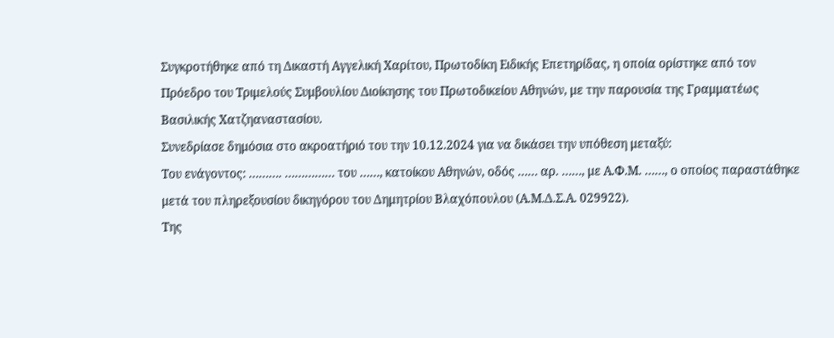Συγκροτήθηκε από τη Δικαστή Αγγελική Χαρίτου, Πρωτοδίκη Ειδικής Επετηρίδας, η οποία ορίστηκε από τον Πρόεδρο του Τριμελούς Συμβουλίου Διοίκησης του Πρωτοδικείου Αθηνών, με την παρουσία της Γραμματέως Βασιλικής Χατζηαναστασίου.
Συνεδρίασε δημόσια στο ακροατήριό του την 10.12.2024 για να δικάσει την υπόθεση μεταξύ:
Του ενάγοντος: ………. …………… του ……, κατοίκου Αθηνών, οδός …… αρ. ……, με Α.Φ.Μ. ……, ο οποίος παραστάθηκε μετά του πληρεξουσίου δικηγόρου του Δημητρίου Βλαχόπουλου (Α.Μ.Δ.Σ.Α. 029922).
Της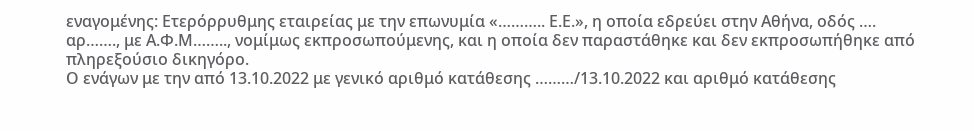εναγομένης: Ετερόρρυθμης εταιρείας με την επωνυμία «……….. Ε.Ε.», η οποία εδρεύει στην Αθήνα, οδός …. αρ……., με Α.Φ.Μ…….., νομίμως εκπροσωπούμενης, και η οποία δεν παραστάθηκε και δεν εκπροσωπήθηκε από πληρεξούσιο δικηγόρο.
Ο ενάγων με την από 13.10.2022 με γενικό αριθμό κατάθεσης ………/13.10.2022 και αριθμό κατάθεσης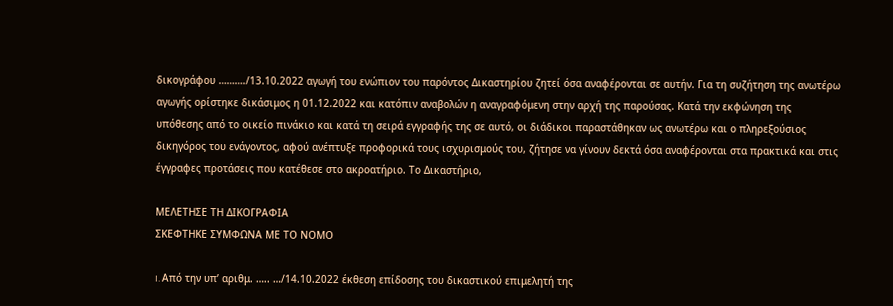δικογράφου ………./13.10.2022 αγωγή του ενώπιον του παρόντος Δικαστηρίου ζητεί όσα αναφέρονται σε αυτήν. Για τη συζήτηση της ανωτέρω αγωγής ορίστηκε δικάσιμος η 01.12.2022 και κατόπιν αναβολών η αναγραφόμενη στην αρχή της παρούσας. Κατά την εκφώνηση της υπόθεσης από το οικείο πινάκιο και κατά τη σειρά εγγραφής της σε αυτό, οι διάδικοι παραστάθηκαν ως ανωτέρω και ο πληρεξούσιος δικηγόρος του ενάγοντος, αφού ανέπτυξε προφορικά τους ισχυρισμούς του, ζήτησε να γίνουν δεκτά όσα αναφέρονται στα πρακτικά και στις έγγραφες προτάσεις που κατέθεσε στο ακροατήριο. Το Δικαστήριο,

ΜΕΛΕΤΗΣΕ ΤΗ ΔΙΚΟΓΡΑΦΙΑ
ΣΚΕΦΤΗΚΕ ΣΥΜΦΩΝΑ ΜΕ ΤΟ ΝΟΜΟ

I. Από την υπ’ αριθμ. ….. …/14.10.2022 έκθεση επίδοσης του δικαστικού επιμελητή της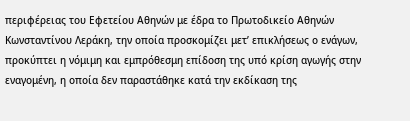περιφέρειας του Εφετείου Αθηνών με έδρα το Πρωτοδικείο Αθηνών Κωνσταντίνου Λεράκη, την οποία προσκομίζει μετ’ επικλήσεως ο ενάγων, προκύπτει η νόμιμη και εμπρόθεσμη επίδοση της υπό κρίση αγωγής στην εναγομένη, η οποία δεν παραστάθηκε κατά την εκδίκαση της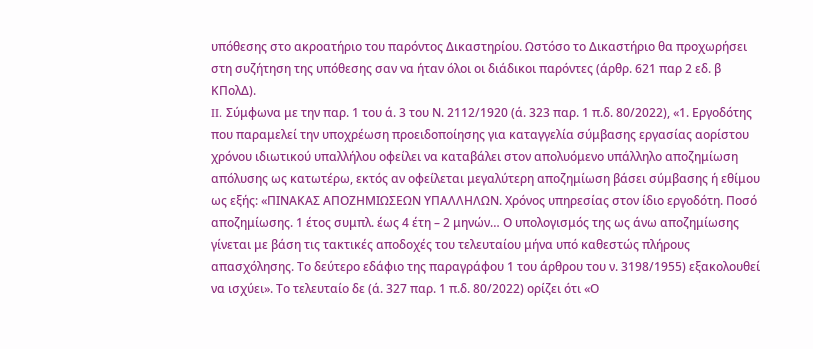υπόθεσης στο ακροατήριο του παρόντος Δικαστηρίου. Ωστόσο το Δικαστήριο θα προχωρήσει στη συζήτηση της υπόθεσης σαν να ήταν όλοι οι διάδικοι παρόντες (άρθρ. 621 παρ 2 εδ. β ΚΠολΔ).
II. Σύμφωνα με την παρ. 1 του ά. 3 του Ν. 2112/1920 (ά. 323 παρ. 1 π.δ. 80/2022), «1. Εργοδότης που παραμελεί την υποχρέωση προειδοποίησης για καταγγελία σύμβασης εργασίας αορίστου χρόνου ιδιωτικού υπαλλήλου οφείλει να καταβάλει στον απολυόμενο υπάλληλο αποζημίωση απόλυσης ως κατωτέρω, εκτός αν οφείλεται μεγαλύτερη αποζημίωση βάσει σύμβασης ή εθίμου ως εξής: «ΠΙΝΑΚΑΣ ΑΠΟΖΗΜΙΩΣΕΩΝ ΥΠΑΛΛΗΛΩΝ. Χρόνος υπηρεσίας στον ίδιο εργοδότη. Ποσό αποζημίωσης. 1 έτος συμπλ. έως 4 έτη – 2 μηνών… Ο υπολογισμός της ως άνω αποζημίωσης γίνεται με βάση τις τακτικές αποδοχές του τελευταίου μήνα υπό καθεστώς πλήρους απασχόλησης. Το δεύτερο εδάφιο της παραγράφου 1 του άρθρου του ν. 3198/1955) εξακολουθεί να ισχύει». Το τελευταίο δε (ά. 327 παρ. 1 π.δ. 80/2022) ορίζει ότι «Ο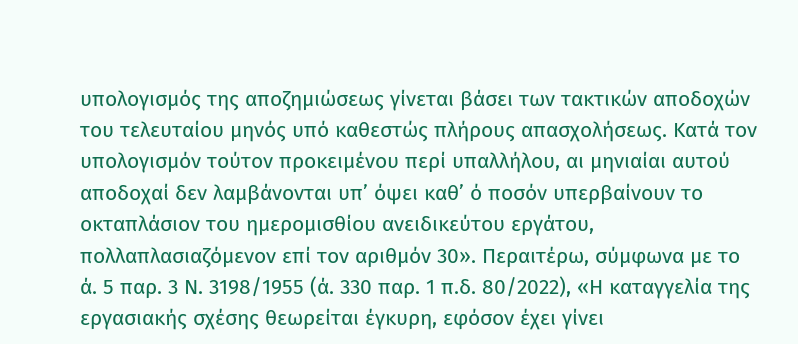υπολογισμός της αποζημιώσεως γίνεται βάσει των τακτικών αποδοχών του τελευταίου μηνός υπό καθεστώς πλήρους απασχολήσεως. Κατά τον υπολογισμόν τούτον προκειμένου περί υπαλλήλου, αι μηνιαίαι αυτού αποδοχαί δεν λαμβάνονται υπ’ όψει καθ’ ό ποσόν υπερβαίνουν το οκταπλάσιον του ημερομισθίου ανειδικεύτου εργάτου, πολλαπλασιαζόμενον επί τον αριθμόν 30». Περαιτέρω, σύμφωνα με το ά. 5 παρ. 3 Ν. 3198/1955 (ά. 330 παρ. 1 π.δ. 80/2022), «Η καταγγελία της εργασιακής σχέσης θεωρείται έγκυρη, εφόσον έχει γίνει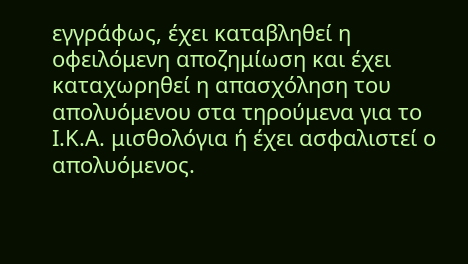εγγράφως, έχει καταβληθεί η οφειλόμενη αποζημίωση και έχει καταχωρηθεί η απασχόληση του απολυόμενου στα τηρούμενα για το Ι.Κ.Α. μισθολόγια ή έχει ασφαλιστεί ο απολυόμενος.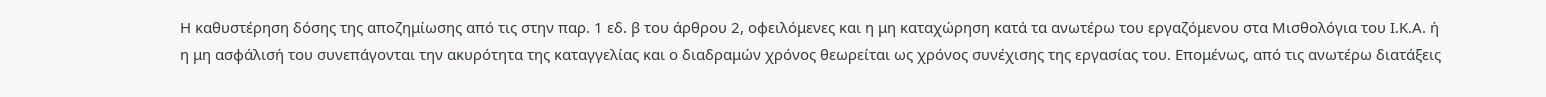Η καθυστέρηση δόσης της αποζημίωσης από τις στην παρ. 1 εδ. β του άρθρου 2, οφειλόμενες και η μη καταχώρηση κατά τα ανωτέρω του εργαζόμενου στα Μισθολόγια του Ι.Κ.Α. ή η μη ασφάλισή του συνεπάγονται την ακυρότητα της καταγγελίας και ο διαδραμών χρόνος θεωρείται ως χρόνος συνέχισης της εργασίας του. Επομένως, από τις ανωτέρω διατάξεις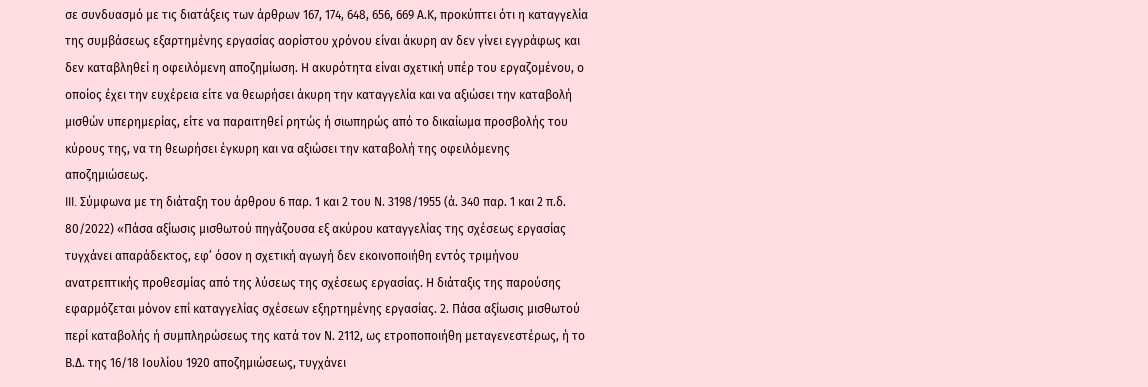σε συνδυασμό με τις διατάξεις των άρθρων 167, 174, 648, 656, 669 Α.Κ, προκύπτει ότι η καταγγελία της συμβάσεως εξαρτημένης εργασίας αορίστου χρόνου είναι άκυρη αν δεν γίνει εγγράφως και δεν καταβληθεί η οφειλόμενη αποζημίωση. Η ακυρότητα είναι σχετική υπέρ του εργαζομένου, ο οποίος έχει την ευχέρεια είτε να θεωρήσει άκυρη την καταγγελία και να αξιώσει την καταβολή μισθών υπερημερίας, είτε να παραιτηθεί ρητώς ή σιωπηρώς από το δικαίωμα προσβολής του κύρους της, να τη θεωρήσει έγκυρη και να αξιώσει την καταβολή της οφειλόμενης αποζημιώσεως.
III. Σύμφωνα με τη διάταξη του άρθρου 6 παρ. 1 και 2 του Ν. 3198/1955 (ά. 340 παρ. 1 και 2 π.δ. 80/2022) «Πάσα αξίωσις μισθωτού πηγάζουσα εξ ακύρου καταγγελίας της σχέσεως εργασίας τυγχάνει απαράδεκτος, εφ’ όσον η σχετική αγωγή δεν εκοινοποιήθη εντός τριμήνου ανατρεπτικής προθεσμίας από της λύσεως της σχέσεως εργασίας. Η διάταξις της παρούσης εφαρμόζεται μόνον επί καταγγελίας σχέσεων εξηρτημένης εργασίας. 2. Πάσα αξίωσις μισθωτού περί καταβολής ή συμπληρώσεως της κατά τον Ν. 2112, ως ετροποποιήθη μεταγενεστέρως, ή το Β.Δ. της 16/18 Ιουλίου 1920 αποζημιώσεως, τυγχάνει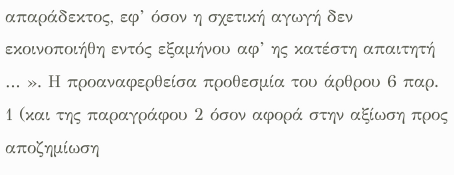απαράδεκτος, εφ’ όσον η σχετική αγωγή δεν εκοινοποιήθη εντός εξαμήνου αφ’ ης κατέστη απαιτητή … ». Η προαναφερθείσα προθεσμία του άρθρου 6 παρ. 1 (και της παραγράφου 2 όσον αφορά στην αξίωση προς αποζημίωση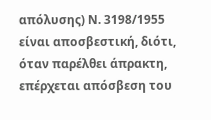απόλυσης) Ν. 3198/1955 είναι αποσβεστική, διότι, όταν παρέλθει άπρακτη, επέρχεται απόσβεση του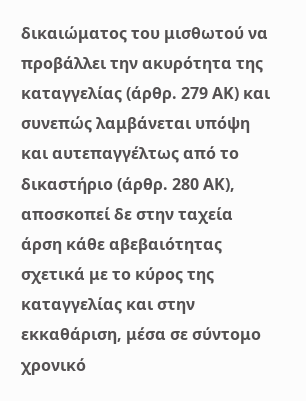δικαιώματος του μισθωτού να προβάλλει την ακυρότητα της καταγγελίας (άρθρ. 279 ΑΚ) και συνεπώς λαμβάνεται υπόψη και αυτεπαγγέλτως από το δικαστήριο (άρθρ. 280 ΑΚ), αποσκοπεί δε στην ταχεία άρση κάθε αβεβαιότητας σχετικά με το κύρος της καταγγελίας και στην εκκαθάριση, μέσα σε σύντομο χρονικό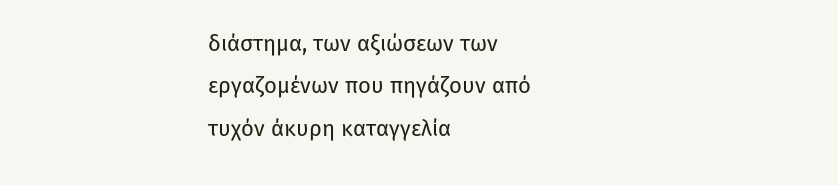διάστημα, των αξιώσεων των εργαζομένων που πηγάζουν από τυχόν άκυρη καταγγελία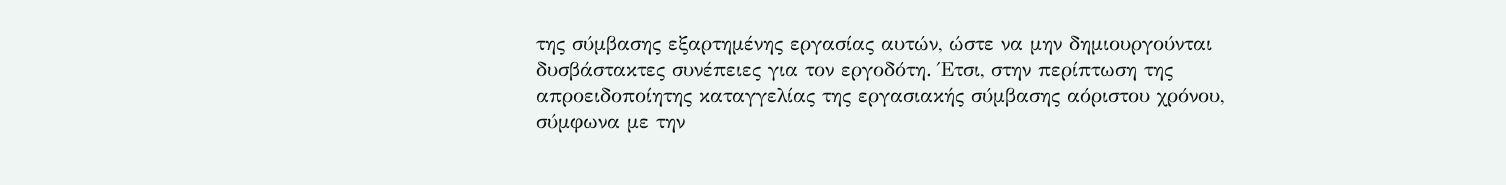της σύμβασης εξαρτημένης εργασίας αυτών, ώστε να μην δημιουργούνται δυσβάστακτες συνέπειες για τον εργοδότη. Έτσι, στην περίπτωση της απροειδοποίητης καταγγελίας της εργασιακής σύμβασης αόριστου χρόνου, σύμφωνα με την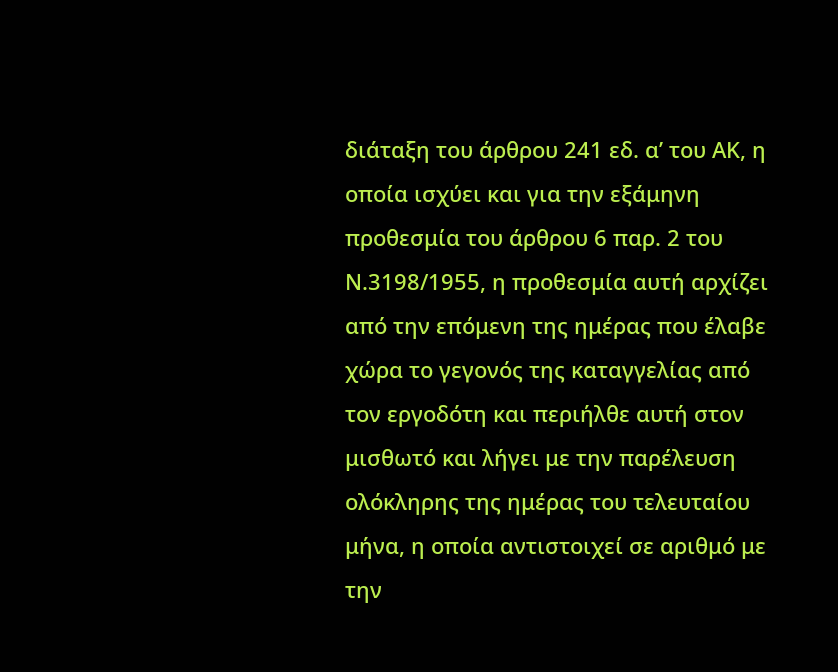διάταξη του άρθρου 241 εδ. α’ του ΑΚ, η οποία ισχύει και για την εξάμηνη προθεσμία του άρθρου 6 παρ. 2 του Ν.3198/1955, η προθεσμία αυτή αρχίζει από την επόμενη της ημέρας που έλαβε χώρα το γεγονός της καταγγελίας από τον εργοδότη και περιήλθε αυτή στον μισθωτό και λήγει με την παρέλευση ολόκληρης της ημέρας του τελευταίου μήνα, η οποία αντιστοιχεί σε αριθμό με την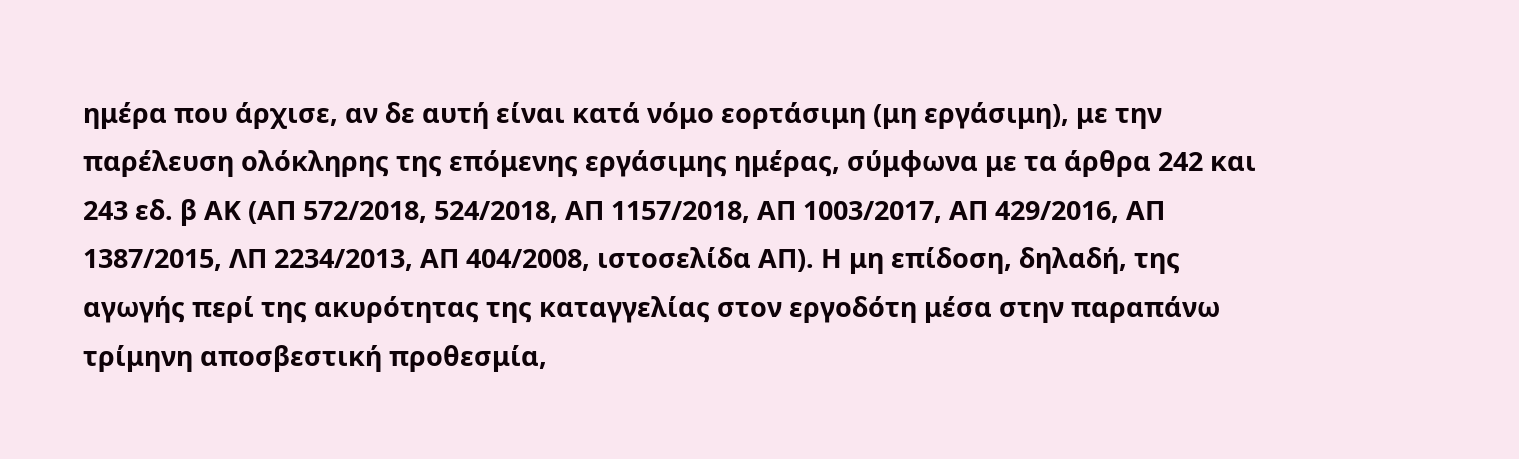ημέρα που άρχισε, αν δε αυτή είναι κατά νόμο εορτάσιμη (μη εργάσιμη), με την παρέλευση ολόκληρης της επόμενης εργάσιμης ημέρας, σύμφωνα με τα άρθρα 242 και 243 εδ. β ΑΚ (ΑΠ 572/2018, 524/2018, ΑΠ 1157/2018, ΑΠ 1003/2017, ΑΠ 429/2016, ΑΠ 1387/2015, ΛΠ 2234/2013, ΑΠ 404/2008, ιστοσελίδα ΑΠ). Η μη επίδοση, δηλαδή, της αγωγής περί της ακυρότητας της καταγγελίας στον εργοδότη μέσα στην παραπάνω τρίμηνη αποσβεστική προθεσμία,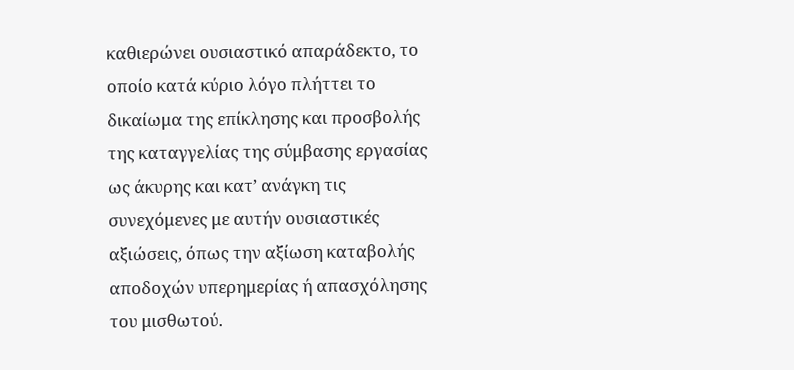καθιερώνει ουσιαστικό απαράδεκτο, το οποίο κατά κύριο λόγο πλήττει το δικαίωμα της επίκλησης και προσβολής της καταγγελίας της σύμβασης εργασίας ως άκυρης και κατ’ ανάγκη τις συνεχόμενες με αυτήν ουσιαστικές αξιώσεις, όπως την αξίωση καταβολής αποδοχών υπερημερίας ή απασχόλησης του μισθωτού.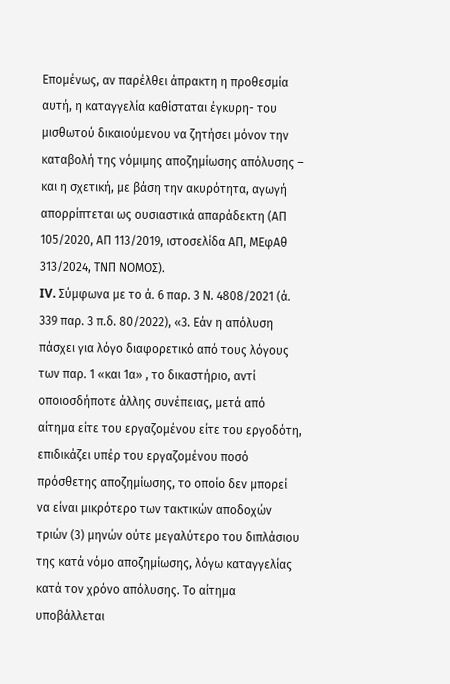Επομένως, αν παρέλθει άπρακτη η προθεσμία αυτή, η καταγγελία καθίσταται έγκυρη- του μισθωτού δικαιούμενου να ζητήσει μόνον την καταβολή της νόμιμης αποζημίωσης απόλυσης – και η σχετική, με βάση την ακυρότητα, αγωγή απορρίπτεται ως ουσιαστικά απαράδεκτη (ΑΠ 105/2020, ΑΠ 113/2019, ιστοσελίδα ΑΠ, ΜΕφΑθ 313/2024, ΤΝΠ ΝΟΜΟΣ).
IV. Σύμφωνα με το ά. 6 παρ. 3 Ν. 4808/2021 (ά. 339 παρ. 3 π.δ. 80/2022), «3. Εάν η απόλυση πάσχει για λόγο διαφορετικό από τους λόγους των παρ. 1 «και 1α» , το δικαστήριο, αντί οποιοσδήποτε άλλης συνέπειας, μετά από αίτημα είτε του εργαζομένου είτε του εργοδότη, επιδικάζει υπέρ του εργαζομένου ποσό πρόσθετης αποζημίωσης, το οποίο δεν μπορεί να είναι μικρότερο των τακτικών αποδοχών τριών (3) μηνών ούτε μεγαλύτερο του διπλάσιου της κατά νόμο αποζημίωσης, λόγω καταγγελίας κατά τον χρόνο απόλυσης. Το αίτημα υποβάλλεται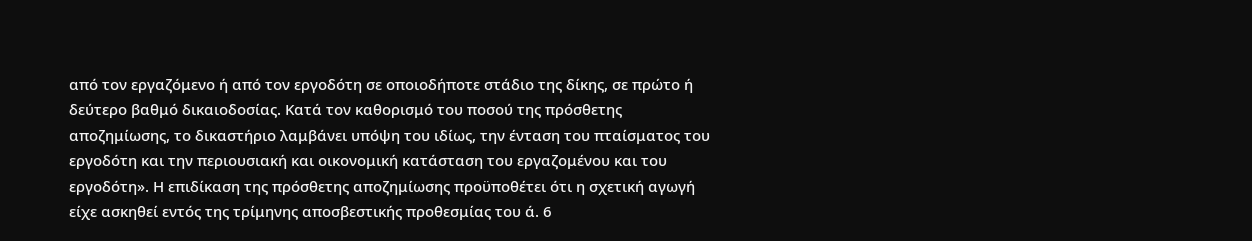από τον εργαζόμενο ή από τον εργοδότη σε οποιοδήποτε στάδιο της δίκης, σε πρώτο ή δεύτερο βαθμό δικαιοδοσίας. Κατά τον καθορισμό του ποσού της πρόσθετης αποζημίωσης, το δικαστήριο λαμβάνει υπόψη του ιδίως, την ένταση του πταίσματος του εργοδότη και την περιουσιακή και οικονομική κατάσταση του εργαζομένου και του εργοδότη». Η επιδίκαση της πρόσθετης αποζημίωσης προϋποθέτει ότι η σχετική αγωγή είχε ασκηθεί εντός της τρίμηνης αποσβεστικής προθεσμίας του ά. 6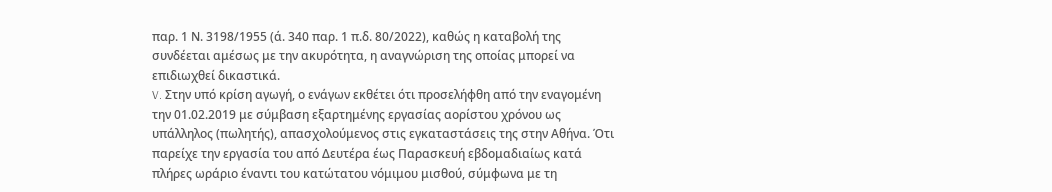παρ. 1 Ν. 3198/1955 (ά. 340 παρ. 1 π.δ. 80/2022), καθώς η καταβολή της συνδέεται αμέσως με την ακυρότητα, η αναγνώριση της οποίας μπορεί να επιδιωχθεί δικαστικά.
V. Στην υπό κρίση αγωγή, ο ενάγων εκθέτει ότι προσελήφθη από την εναγομένη την 01.02.2019 με σύμβαση εξαρτημένης εργασίας αορίστου χρόνου ως υπάλληλος (πωλητής), απασχολούμενος στις εγκαταστάσεις της στην Αθήνα. Ότι παρείχε την εργασία του από Δευτέρα έως Παρασκευή εβδομαδιαίως κατά πλήρες ωράριο έναντι του κατώτατου νόμιμου μισθού, σύμφωνα με τη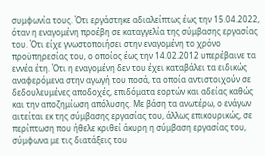συμφωνία τους. Ότι εργάστηκε αδιαλείπτως έως την 15.04.2022, όταν η εναγομένη προέβη σε καταγγελία της σύμβασης εργασίας του. Ότι είχε γνωστοποιήσει στην εναγομένη το χρόνο προϋπηρεσίας του, ο οποίος έως την 14.02.2012 υπερέβαινε τα εννέα έτη. Ότι η εναγομένη δεν του έχει καταβάλει τα ειδικώς αναφερόμενα στην αγωγή του ποσά, τα οποία αντιστοιχούν σε δεδουλευμένες αποδοχές, επιδόματα εορτών και αδείας καθώς και την αποζημίωση απόλυσης. Με βάση τα ανωτέρω, ο ενάγων αιτείται εκ της σύμβασης εργασίας του, άλλως επικουρικώς, σε περίπτωση που ήθελε κριθεί άκυρη η σύμβαση εργασίας του, σύμφωνα με τις διατάξεις του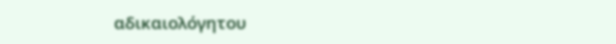αδικαιολόγητου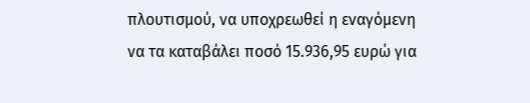πλουτισμού, να υποχρεωθεί η εναγόμενη να τα καταβάλει ποσό 15.936,95 ευρώ για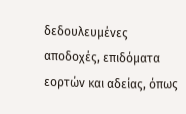δεδουλευμένες αποδοχές, επιδόματα εορτών και αδείας, όπως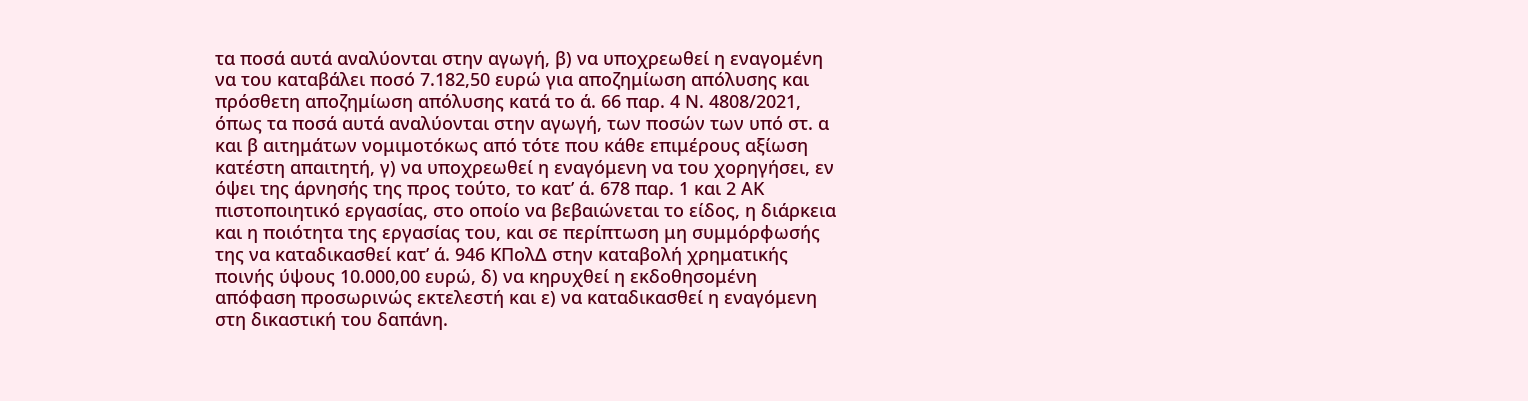τα ποσά αυτά αναλύονται στην αγωγή, β) να υποχρεωθεί η εναγομένη να του καταβάλει ποσό 7.182,50 ευρώ για αποζημίωση απόλυσης και πρόσθετη αποζημίωση απόλυσης κατά το ά. 66 παρ. 4 Ν. 4808/2021, όπως τα ποσά αυτά αναλύονται στην αγωγή, των ποσών των υπό στ. α και β αιτημάτων νομιμοτόκως από τότε που κάθε επιμέρους αξίωση κατέστη απαιτητή, γ) να υποχρεωθεί η εναγόμενη να του χορηγήσει, εν όψει της άρνησής της προς τούτο, το κατ’ ά. 678 παρ. 1 και 2 ΑΚ πιστοποιητικό εργασίας, στο οποίο να βεβαιώνεται το είδος, η διάρκεια και η ποιότητα της εργασίας του, και σε περίπτωση μη συμμόρφωσής της να καταδικασθεί κατ’ ά. 946 ΚΠολΔ στην καταβολή χρηματικής ποινής ύψους 10.000,00 ευρώ, δ) να κηρυχθεί η εκδοθησομένη απόφαση προσωρινώς εκτελεστή και ε) να καταδικασθεί η εναγόμενη στη δικαστική του δαπάνη.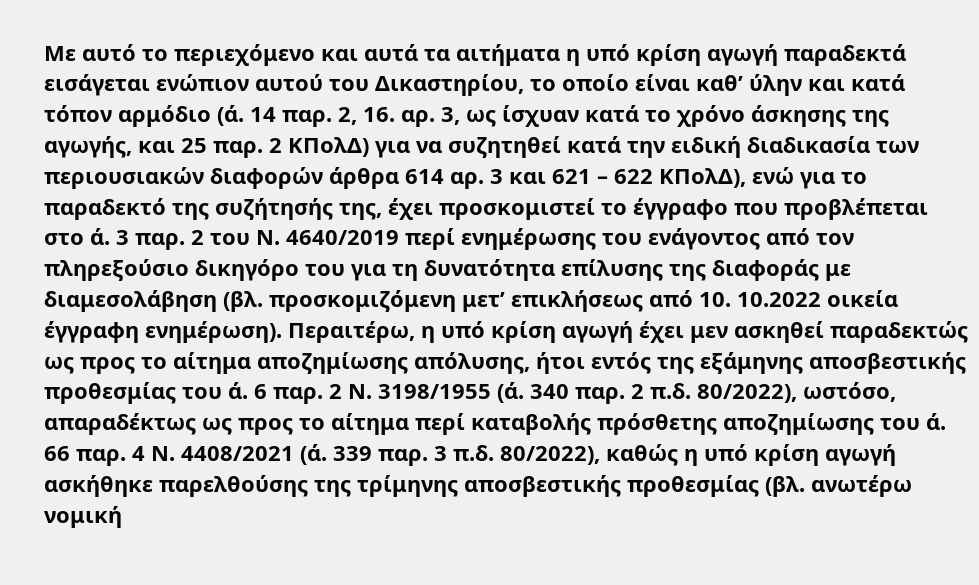Με αυτό το περιεχόμενο και αυτά τα αιτήματα η υπό κρίση αγωγή παραδεκτά εισάγεται ενώπιον αυτού του Δικαστηρίου, το οποίο είναι καθ’ ύλην και κατά τόπον αρμόδιο (ά. 14 παρ. 2, 16. αρ. 3, ως ίσχυαν κατά το χρόνο άσκησης της αγωγής, και 25 παρ. 2 ΚΠολΔ) για να συζητηθεί κατά την ειδική διαδικασία των περιουσιακών διαφορών άρθρα 614 αρ. 3 και 621 – 622 ΚΠολΔ), ενώ για το παραδεκτό της συζήτησής της, έχει προσκομιστεί το έγγραφο που προβλέπεται στο ά. 3 παρ. 2 του Ν. 4640/2019 περί ενημέρωσης του ενάγοντος από τον πληρεξούσιο δικηγόρο του για τη δυνατότητα επίλυσης της διαφοράς με διαμεσολάβηση (βλ. προσκομιζόμενη μετ’ επικλήσεως από 10. 10.2022 οικεία έγγραφη ενημέρωση). Περαιτέρω, η υπό κρίση αγωγή έχει μεν ασκηθεί παραδεκτώς ως προς το αίτημα αποζημίωσης απόλυσης, ήτοι εντός της εξάμηνης αποσβεστικής προθεσμίας του ά. 6 παρ. 2 Ν. 3198/1955 (ά. 340 παρ. 2 π.δ. 80/2022), ωστόσο, απαραδέκτως ως προς το αίτημα περί καταβολής πρόσθετης αποζημίωσης του ά. 66 παρ. 4 Ν. 4408/2021 (ά. 339 παρ. 3 π.δ. 80/2022), καθώς η υπό κρίση αγωγή ασκήθηκε παρελθούσης της τρίμηνης αποσβεστικής προθεσμίας (βλ. ανωτέρω νομική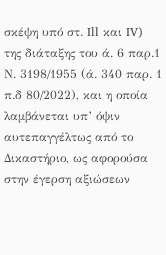σκέψη υπό στ. Ill και IV) της διάταξης του ά. 6 παρ.1 Ν. 3198/1955 (ά. 340 παρ. 1 π.δ 80/2022), και η οποία λαμβάνεται υπ’ όψιν αυτεπαγγέλτως από το Δικαστήριο, ως αφορούσα στην έγερση αξιώσεων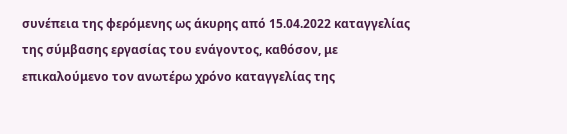συνέπεια της φερόμενης ως άκυρης από 15.04.2022 καταγγελίας της σύμβασης εργασίας του ενάγοντος, καθόσον, με επικαλούμενο τον ανωτέρω χρόνο καταγγελίας της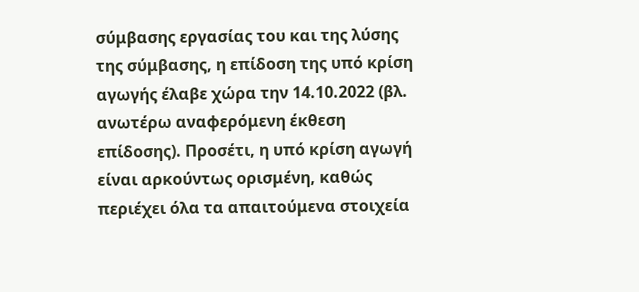σύμβασης εργασίας του και της λύσης της σύμβασης, η επίδοση της υπό κρίση αγωγής έλαβε χώρα την 14.10.2022 (βλ. ανωτέρω αναφερόμενη έκθεση επίδοσης). Προσέτι, η υπό κρίση αγωγή είναι αρκούντως ορισμένη, καθώς περιέχει όλα τα απαιτούμενα στοιχεία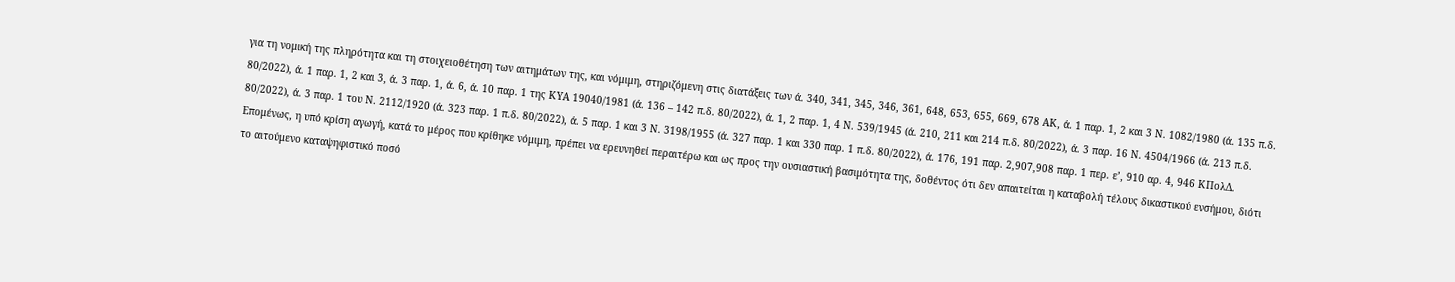για τη νομική της πληρότητα και τη στοιχειοθέτηση των αιτημάτων της, και νόμιμη, στηριζόμενη στις διατάξεις των ά. 340, 341, 345, 346, 361, 648, 653, 655, 669, 678 ΑΚ, ά. 1 παρ. 1, 2 και 3 Ν. 1082/1980 (ά. 135 π.δ. 80/2022), ά. 1 παρ. 1, 2 και 3, ά. 3 παρ. 1, ά. 6, ά. 10 παρ. 1 της ΚΥΑ 19040/1981 (ά. 136 – 142 π.δ. 80/2022), ά. 1, 2 παρ. 1, 4 Ν. 539/1945 (ά. 210, 211 και 214 π.δ. 80/2022), ά. 3 παρ. 16 Ν. 4504/1966 (ά. 213 π.δ. 80/2022), ά. 3 παρ. 1 του Ν. 2112/1920 (ά. 323 παρ. 1 π.δ. 80/2022), ά. 5 παρ. 1 και 3 Ν. 3198/1955 (ά. 327 παρ. 1 και 330 παρ. 1 π.δ. 80/2022), ά. 176, 191 παρ. 2,907,908 παρ. 1 περ. ε’, 910 αρ. 4, 946 ΚΠολΔ. Επομένως, η υπό κρίση αγωγή, κατά το μέρος που κρίθηκε νόμιμη, πρέπει να ερευνηθεί περαιτέρω και ως προς την ουσιαστική βασιμότητα της, δοθέντος ότι δεν απαιτείται η καταβολή τέλους δικαστικού ενσήμου, διότι το αιτούμενο καταψηφιστικό ποσό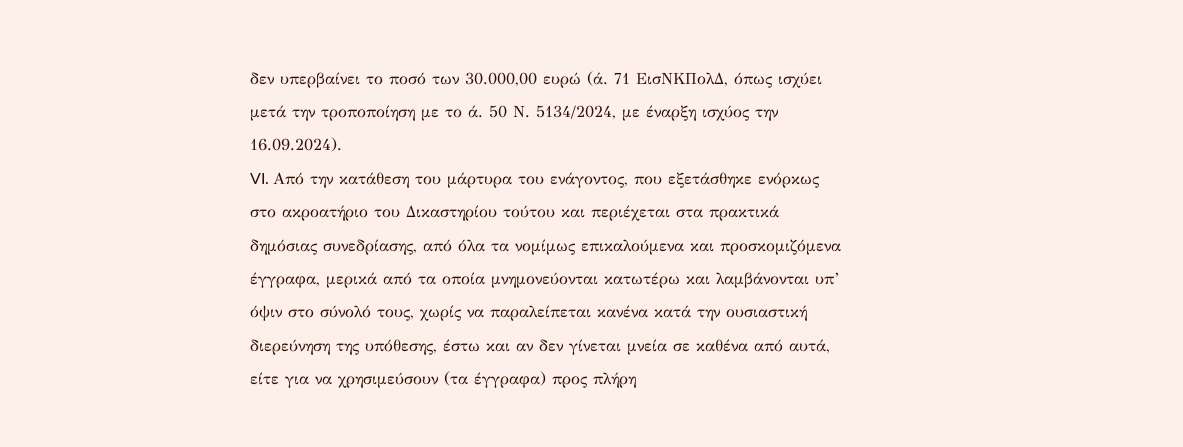δεν υπερβαίνει το ποσό των 30.000,00 ευρώ (ά. 71 ΕισΝΚΠολΔ, όπως ισχύει μετά την τροποποίηση με το ά. 50 Ν. 5134/2024, με έναρξη ισχύος την 16.09.2024).
VI. Από την κατάθεση του μάρτυρα του ενάγοντος, που εξετάσθηκε ενόρκως στο ακροατήριο του Δικαστηρίου τούτου και περιέχεται στα πρακτικά δημόσιας συνεδρίασης, από όλα τα νομίμως επικαλούμενα και προσκομιζόμενα έγγραφα, μερικά από τα οποία μνημονεύονται κατωτέρω και λαμβάνονται υπ’ όψιν στο σύνολό τους, χωρίς να παραλείπεται κανένα κατά την ουσιαστική διερεύνηση της υπόθεσης, έστω και αν δεν γίνεται μνεία σε καθένα από αυτά, είτε για να χρησιμεύσουν (τα έγγραφα) προς πλήρη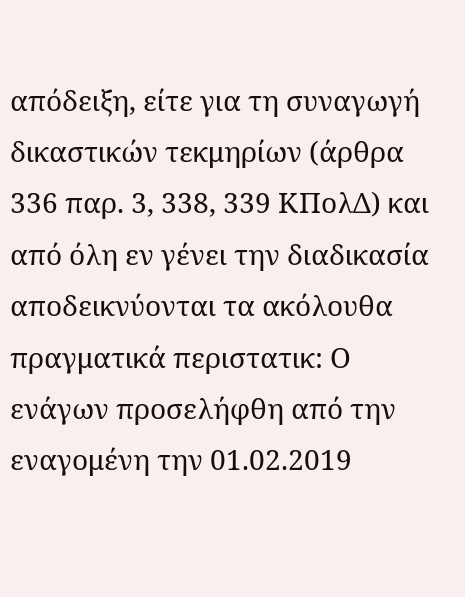απόδειξη, είτε για τη συναγωγή δικαστικών τεκμηρίων (άρθρα 336 παρ. 3, 338, 339 ΚΠολΔ) και από όλη εν γένει την διαδικασία αποδεικνύονται τα ακόλουθα πραγματικά περιστατικ: Ο ενάγων προσελήφθη από την εναγομένη την 01.02.2019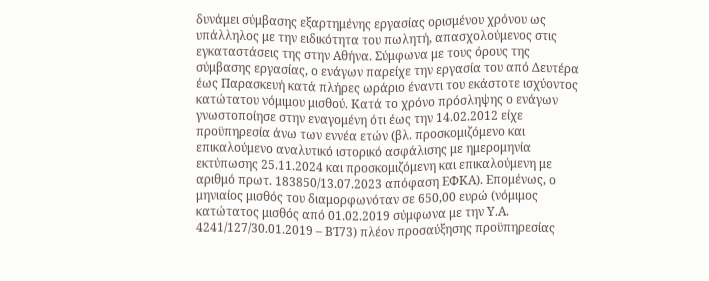δυνάμει σύμβασης εξαρτημένης εργασίας ορισμένου χρόνου ως υπάλληλος με την ειδικότητα του πωλητή, απασχολούμενος στις εγκαταστάσεις της στην Αθήνα. Σύμφωνα με τους όρους της σύμβασης εργασίας, ο ενάγων παρείχε την εργασία του από Δευτέρα έως Παρασκευή κατά πλήρες ωράριο έναντι του εκάστοτε ισχύοντος κατώτατου νόμιμου μισθού. Κατά το χρόνο πρόσληψης ο ενάγων γνωστοποίησε στην εναγομένη ότι έως την 14.02.2012 είχε προϋπηρεσία άνω των εννέα ετών (βλ. προσκομιζόμενο και επικαλούμενο αναλυτικό ιστορικό ασφάλισης με ημερομηνία εκτύπωσης 25.11.2024 και προσκομιζόμενη και επικαλούμενη με αριθμό πρωτ. 183850/13.07.2023 απόφαση ΕΦΚΑ). Επομένως, ο μηνιαίος μισθός του διαμορφωνόταν σε 650,00 ευρώ (νόμιμος κατώτατος μισθός από 01.02.2019 σύμφωνα με την Υ.Α. 4241/127/30.01.2019 – ΒΊ73) πλέον προσαύξησης προϋπηρεσίας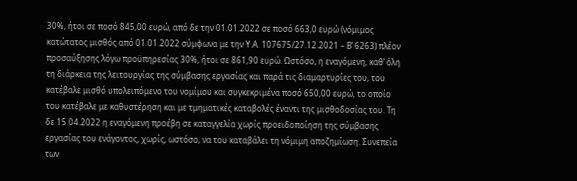30%, ήτοι σε ποσό 845,00 ευρώ, από δε την 01.01.2022 σε ποσό 663,0 ευρώ (νόμιμος κατώτατος μισθός από 01.01.2022 σύμφωνα με την Υ.Α. 107675/27.12.2021 – Β’ 6263) πλέον προσαύξησης λόγω προϋπηρεσίας 30%, ήτοι σε 861,90 ευρώ. Ωστόσο, η εναγόμενη, καθ’ όλη τη διάρκεια της λειτουργίας της σύμβασης εργασίας και παρά τις διαμαρτυρίες του, του κατέβαλε μισθό υπολειπόμενο του νομίμου και συγκεκριμένα ποσό 650,00 ευρώ, το οποίο του κατέβαλε με καθυστέρηση και με τμηματικές καταβολές έναντι της μισθοδοσίας του. Τη δε 15.04.2022 η εναγόμενη προέβη σε καταγγελία χωρίς προειδοποίηση της σύμβασης εργασίας του ενάγοντος, χωρίς, ωστόσο, να του καταβάλει τη νόμιμη αποζημίωση. Συνεπεία των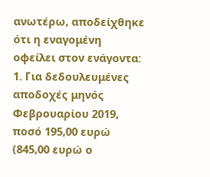ανωτέρω, αποδείχθηκε ότι η εναγομένη οφείλει στον ενάγοντα: 1. Για δεδουλευμένες αποδοχές μηνός Φεβρουαρίου 2019, ποσό 195,00 ευρώ (845,00 ευρώ ο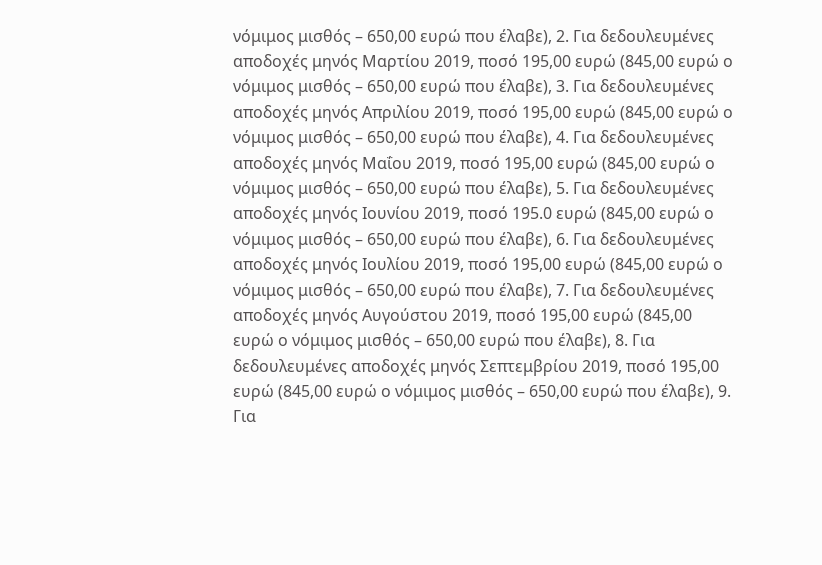νόμιμος μισθός – 650,00 ευρώ που έλαβε), 2. Για δεδουλευμένες αποδοχές μηνός Μαρτίου 2019, ποσό 195,00 ευρώ (845,00 ευρώ ο νόμιμος μισθός – 650,00 ευρώ που έλαβε), 3. Για δεδουλευμένες αποδοχές μηνός Απριλίου 2019, ποσό 195,00 ευρώ (845,00 ευρώ ο νόμιμος μισθός – 650,00 ευρώ που έλαβε), 4. Για δεδουλευμένες αποδοχές μηνός Μαΐου 2019, ποσό 195,00 ευρώ (845,00 ευρώ ο νόμιμος μισθός – 650,00 ευρώ που έλαβε), 5. Για δεδουλευμένες αποδοχές μηνός Ιουνίου 2019, ποσό 195.0 ευρώ (845,00 ευρώ ο νόμιμος μισθός – 650,00 ευρώ που έλαβε), 6. Για δεδουλευμένες αποδοχές μηνός Ιουλίου 2019, ποσό 195,00 ευρώ (845,00 ευρώ ο νόμιμος μισθός – 650,00 ευρώ που έλαβε), 7. Για δεδουλευμένες αποδοχές μηνός Αυγούστου 2019, ποσό 195,00 ευρώ (845,00 ευρώ ο νόμιμος μισθός – 650,00 ευρώ που έλαβε), 8. Για δεδουλευμένες αποδοχές μηνός Σεπτεμβρίου 2019, ποσό 195,00 ευρώ (845,00 ευρώ ο νόμιμος μισθός – 650,00 ευρώ που έλαβε), 9. Για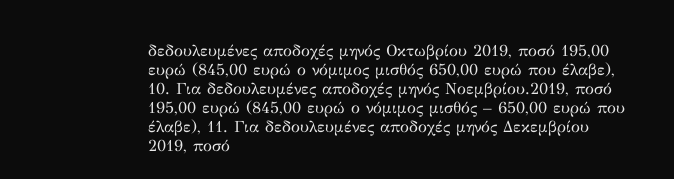δεδουλευμένες αποδοχές μηνός Οκτωβρίου 2019, ποσό 195,00 ευρώ (845,00 ευρώ ο νόμιμος μισθός 650,00 ευρώ που έλαβε), 10. Για δεδουλευμένες αποδοχές μηνός Νοεμβρίου.2019, ποσό 195,00 ευρώ (845,00 ευρώ ο νόμιμος μισθός – 650,00 ευρώ που έλαβε), 11. Για δεδουλευμένες αποδοχές μηνός Δεκεμβρίου 2019, ποσό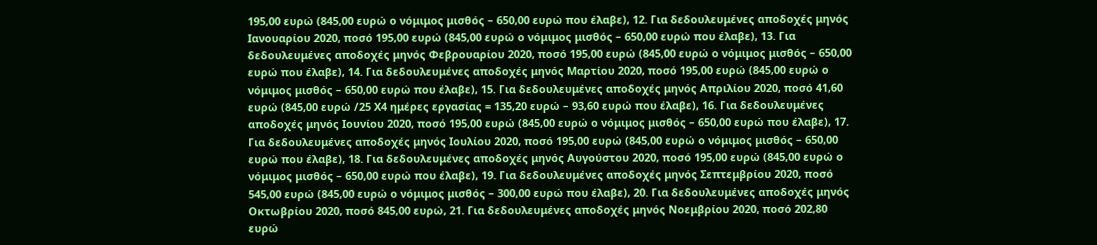195,00 ευρώ (845,00 ευρώ ο νόμιμος μισθός – 650,00 ευρώ που έλαβε), 12. Για δεδουλευμένες αποδοχές μηνός Ιανουαρίου 2020, ποσό 195,00 ευρώ (845,00 ευρώ ο νόμιμος μισθός – 650,00 ευρώ που έλαβε), 13. Για δεδουλευμένες αποδοχές μηνός Φεβρουαρίου 2020, ποσό 195,00 ευρώ (845,00 ευρώ ο νόμιμος μισθός – 650,00 ευρώ που έλαβε), 14. Για δεδουλευμένες αποδοχές μηνός Μαρτίου 2020, ποσό 195,00 ευρώ (845,00 ευρώ ο νόμιμος μισθός – 650,00 ευρώ που έλαβε), 15. Για δεδουλευμένες αποδοχές μηνός Απριλίου 2020, ποσό 41,60 ευρώ (845,00 ευρώ /25 Χ4 ημέρες εργασίας = 135,20 ευρώ – 93,60 ευρώ που έλαβε), 16. Για δεδουλευμένες αποδοχές μηνός Ιουνίου 2020, ποσό 195,00 ευρώ (845,00 ευρώ ο νόμιμος μισθός – 650,00 ευρώ που έλαβε), 17. Για δεδουλευμένες αποδοχές μηνός Ιουλίου 2020, ποσό 195,00 ευρώ (845,00 ευρώ ο νόμιμος μισθός – 650,00 ευρώ που έλαβε), 18. Για δεδουλευμένες αποδοχές μηνός Αυγούστου 2020, ποσό 195,00 ευρώ (845,00 ευρώ ο νόμιμος μισθός – 650,00 ευρώ που έλαβε), 19. Για δεδουλευμένες αποδοχές μηνός Σεπτεμβρίου 2020, ποσό 545,00 ευρώ (845,00 ευρώ ο νόμιμος μισθός – 300,00 ευρώ που έλαβε), 20. Για δεδουλευμένες αποδοχές μηνός Οκτωβρίου 2020, ποσό 845,00 ευρώ, 21. Για δεδουλευμένες αποδοχές μηνός Νοεμβρίου 2020, ποσό 202,80 ευρώ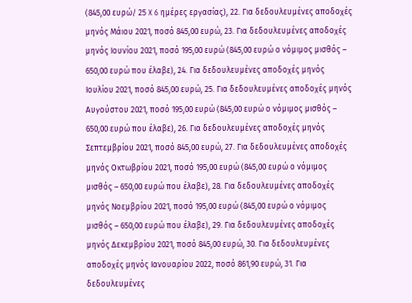(845,00 ευρώ/ 25 X 6 ημέρες εργασίας), 22. Για δεδουλευμένες αποδοχές μηνός Μάιου 2021, ποσό 845,00 ευρώ, 23. Για δεδουλευμένες αποδοχές μηνός Ιουνίου 2021, ποσό 195,00 ευρώ (845,00 ευρώ ο νόμιμος μισθός – 650,00 ευρώ που έλαβε), 24. Για δεδουλευμένες αποδοχές μηνός Ιουλίου 2021, ποσό 845,00 ευρώ, 25. Για δεδουλευμένες αποδοχές μηνός Αυγούστου 2021, ποσό 195,00 ευρώ (845,00 ευρώ ο νόμιμος μισθός – 650,00 ευρώ που έλαβε), 26. Για δεδουλευμένες αποδοχές μηνός Σεπτεμβρίου 2021, ποσό 845,00 ευρώ, 27. Για δεδουλευμένες αποδοχές μηνός Οκτωβρίου 2021, ποσό 195,00 ευρώ (845,00 ευρώ ο νόμιμος μισθός – 650,00 ευρώ που έλαβε), 28. Για δεδουλευμένες αποδοχές μηνός Νοεμβρίου 2021, ποσό 195,00 ευρώ (845,00 ευρώ ο νόμιμος μισθός – 650,00 ευρώ που έλαβε), 29. Για δεδουλευμένες αποδοχές μηνός Δεκεμβρίου 2021, ποσό 845,00 ευρώ, 30. Για δεδουλευμένες αποδοχές μηνός Ιανουαρίου 2022, ποσό 861,90 ευρώ, 31. Για δεδουλευμένες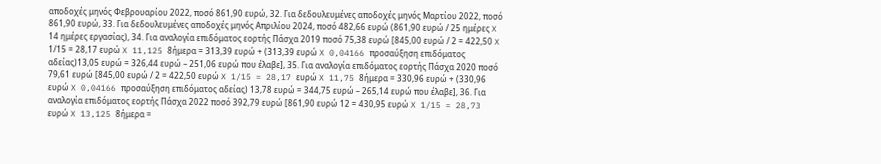αποδοχές μηνός Φεβρουαρίου 2022, ποσό 861,90 ευρώ, 32. Για δεδουλευμένες αποδοχές μηνός Μαρτίου 2022, ποσό 861,90 ευρώ, 33. Για δεδουλευμένες αποδοχές μηνός Απριλίου 2024, ποσό 482,66 ευρώ (861,90 ευρώ / 25 ημέρες X 14 ημέρες εργασίας), 34. Για αναλογία επιδόματος εορτής Πάσχα 2019 ποσό 75,38 ευρώ [845,00 ευρώ / 2 = 422,50 X 1/15 = 28,17 ευρώ X 11,125 8ήμερα = 313,39 ευρώ + (313,39 ευρώ X 0,04166 προσαύξηση επιδόματος αδείας)13,05 ευρώ = 326,44 ευρώ – 251,06 ευρώ που έλαβε], 35. Για αναλογία επιδόματος εορτής Πάσχα 2020 ποσό 79,61 ευρώ [845,00 ευρώ / 2 = 422,50 ευρώ X 1/15 = 28,17 ευρώ X 11,75 8ήμερα = 330,96 ευρώ + (330,96 ευρώ X 0,04166 προσαύξηση επιδόματος αδείας) 13,78 ευρώ = 344,75 ευρώ – 265,14 ευρώ που έλαβε], 36. Για αναλογία επιδόματος εορτής Πάσχα 2022 ποσό 392,79 ευρώ [861,90 ευρώ 12 = 430,95 ευρώ X 1/15 = 28,73 ευρώ X 13,125 8ήμερα =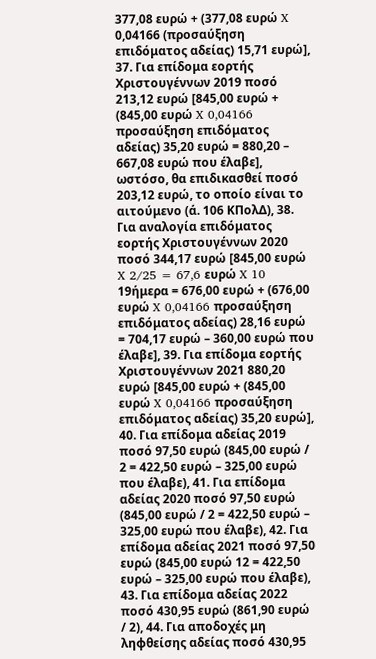377,08 ευρώ + (377,08 ευρώ X 0,04166 (προσαύξηση επιδόματος αδείας) 15,71 ευρώ], 37. Για επίδομα εορτής Χριστουγέννων 2019 ποσό 213,12 ευρώ [845,00 ευρώ + (845,00 ευρώ X 0,04166 προσαύξηση επιδόματος αδείας) 35,20 ευρώ = 880,20 – 667,08 ευρώ που έλαβε], ωστόσο, θα επιδικασθεί ποσό 203,12 ευρώ, το οποίο είναι το αιτούμενο (ά. 106 ΚΠολΔ), 38. Για αναλογία επιδόματος εορτής Χριστουγέννων 2020 ποσό 344,17 ευρώ [845,00 ευρώ X 2/25 = 67,6 ευρώ X 10 19ήμερα = 676,00 ευρώ + (676,00 ευρώ X 0,04166 προσαύξηση επιδόματος αδείας) 28,16 ευρώ = 704,17 ευρώ – 360,00 ευρώ που έλαβε], 39. Για επίδομα εορτής Χριστουγέννων 2021 880,20 ευρώ [845,00 ευρώ + (845,00 ευρώ X 0,04166 προσαύξηση επιδόματος αδείας) 35,20 ευρώ], 40. Για επίδομα αδείας 2019 ποσό 97,50 ευρώ (845,00 ευρώ / 2 = 422,50 ευρώ – 325,00 ευρώ που έλαβε), 41. Για επίδομα αδείας 2020 ποσό 97,50 ευρώ (845,00 ευρώ / 2 = 422,50 ευρώ – 325,00 ευρώ που έλαβε), 42. Για επίδομα αδείας 2021 ποσό 97,50 ευρώ (845,00 ευρώ 12 = 422,50 ευρώ – 325,00 ευρώ που έλαβε), 43. Για επίδομα αδείας 2022 ποσό 430,95 ευρώ (861,90 ευρώ / 2), 44. Για αποδοχές μη ληφθείσης αδείας ποσό 430,95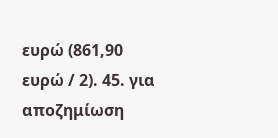ευρώ (861,90 ευρώ / 2). 45. για αποζημίωση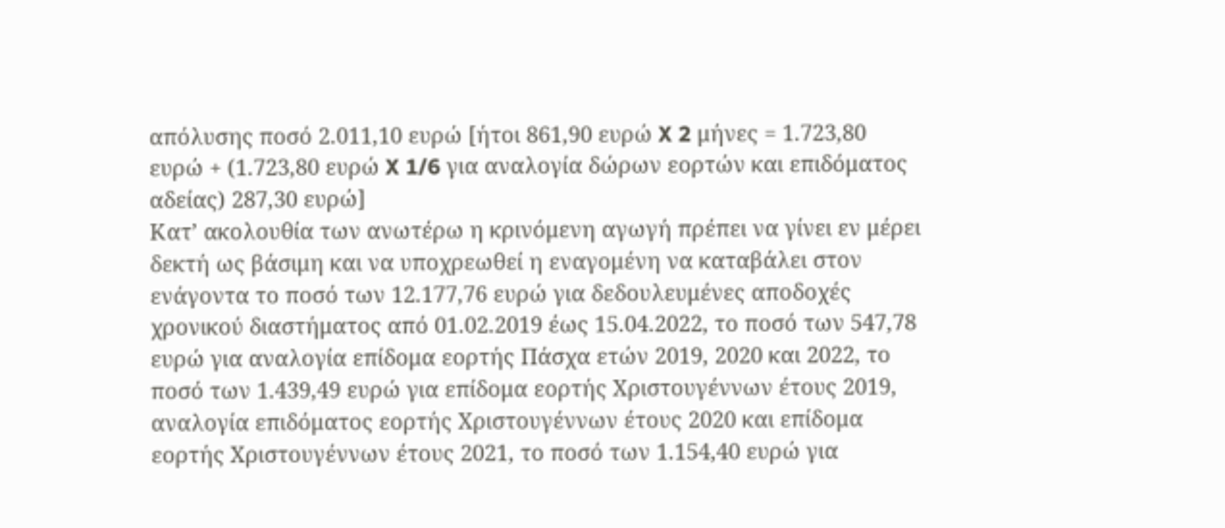απόλυσης ποσό 2.011,10 ευρώ [ήτοι 861,90 ευρώ X 2 μήνες = 1.723,80 ευρώ + (1.723,80 ευρώ X 1/6 για αναλογία δώρων εορτών και επιδόματος αδείας) 287,30 ευρώ]
Κατ’ ακολουθία των ανωτέρω η κρινόμενη αγωγή πρέπει να γίνει εν μέρει δεκτή ως βάσιμη και να υποχρεωθεί η εναγομένη να καταβάλει στον ενάγοντα το ποσό των 12.177,76 ευρώ για δεδουλευμένες αποδοχές χρονικού διαστήματος από 01.02.2019 έως 15.04.2022, το ποσό των 547,78 ευρώ για αναλογία επίδομα εορτής Πάσχα ετών 2019, 2020 και 2022, το ποσό των 1.439,49 ευρώ για επίδομα εορτής Χριστουγέννων έτους 2019, αναλογία επιδόματος εορτής Χριστουγέννων έτους 2020 και επίδομα εορτής Χριστουγέννων έτους 2021, το ποσό των 1.154,40 ευρώ για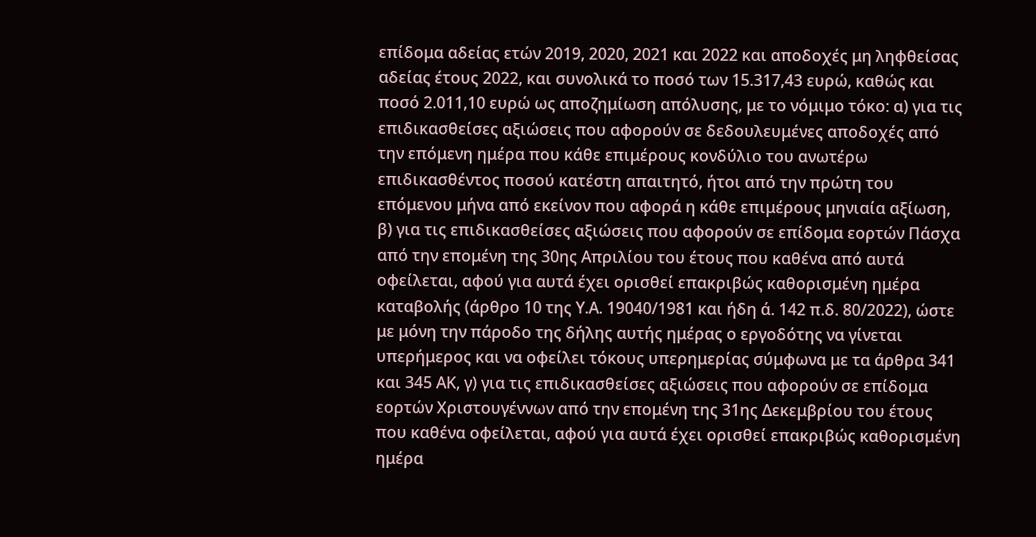επίδομα αδείας ετών 2019, 2020, 2021 και 2022 και αποδοχές μη ληφθείσας αδείας έτους 2022, και συνολικά το ποσό των 15.317,43 ευρώ, καθώς και ποσό 2.011,10 ευρώ ως αποζημίωση απόλυσης, με το νόμιμο τόκο: α) για τις επιδικασθείσες αξιώσεις που αφορούν σε δεδουλευμένες αποδοχές από την επόμενη ημέρα που κάθε επιμέρους κονδύλιο του ανωτέρω επιδικασθέντος ποσού κατέστη απαιτητό, ήτοι από την πρώτη του επόμενου μήνα από εκείνον που αφορά η κάθε επιμέρους μηνιαία αξίωση, β) για τις επιδικασθείσες αξιώσεις που αφορούν σε επίδομα εορτών Πάσχα από την επομένη της 30ης Απριλίου του έτους που καθένα από αυτά οφείλεται, αφού για αυτά έχει ορισθεί επακριβώς καθορισμένη ημέρα καταβολής (άρθρο 10 της Υ.Α. 19040/1981 και ήδη ά. 142 π.δ. 80/2022), ώστε με μόνη την πάροδο της δήλης αυτής ημέρας ο εργοδότης να γίνεται υπερήμερος και να οφείλει τόκους υπερημερίας σύμφωνα με τα άρθρα 341 και 345 ΑΚ, γ) για τις επιδικασθείσες αξιώσεις που αφορούν σε επίδομα εορτών Χριστουγέννων από την επομένη της 31ης Δεκεμβρίου του έτους που καθένα οφείλεται, αφού για αυτά έχει ορισθεί επακριβώς καθορισμένη ημέρα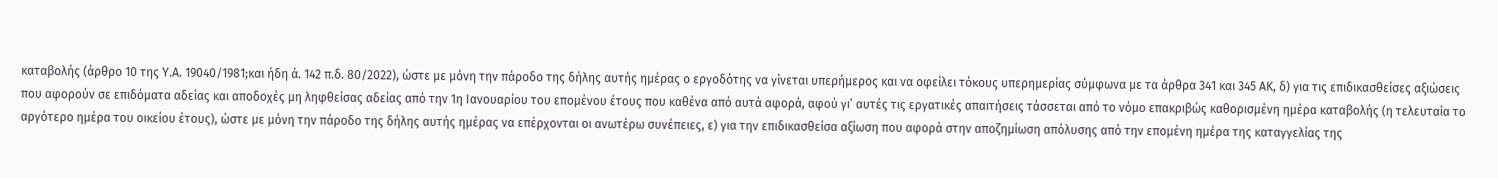καταβολής (άρθρο 10 της Υ.Α. 19040/1981;και ήδη ά. 142 π.δ. 80/2022), ώστε με μόνη την πάροδο της δήλης αυτής ημέρας ο εργοδότης να γίνεται υπερήμερος και να οφείλει τόκους υπερημερίας σύμφωνα με τα άρθρα 341 και 345 ΑΚ, δ) για τις επιδικασθείσες αξιώσεις που αφορούν σε επιδόματα αδείας και αποδοχές μη ληφθείσας αδείας από την 1η Ιανουαρίου του επομένου έτους που καθένα από αυτά αφορά, αφού γι’ αυτές τις εργατικές απαιτήσεις τάσσεται από το νόμο επακριβώς καθορισμένη ημέρα καταβολής (η τελευταία το αργότερο ημέρα του οικείου έτους), ώστε με μόνη την πάροδο της δήλης αυτής ημέρας να επέρχονται οι ανωτέρω συνέπειες, ε) για την επιδικασθείσα αξίωση που αφορά στην αποζημίωση απόλυσης από την επομένη ημέρα της καταγγελίας της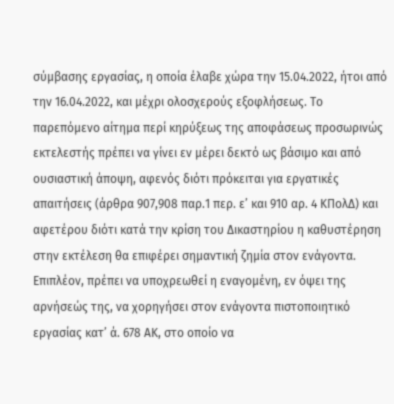σύμβασης εργασίας, η οποία έλαβε χώρα την 15.04.2022, ήτοι από την 16.04.2022, και μέχρι ολοσχερούς εξοφλήσεως. Το παρεπόμενο αίτημα περί κηρύξεως της αποφάσεως προσωρινώς εκτελεστής πρέπει να γίνει εν μέρει δεκτό ως βάσιμο και από ουσιαστική άποψη, αφενός διότι πρόκειται για εργατικές απαιτήσεις (άρθρα 907,908 παρ.1 περ. ε’ και 910 αρ. 4 ΚΠολΔ) και αφετέρου διότι κατά την κρίση του Δικαστηρίου η καθυστέρηση στην εκτέλεση θα επιφέρει σημαντική ζημία στον ενάγοντα. Επιπλέον, πρέπει να υποχρεωθεί η εναγομένη, εν όψει της αρνήσεώς της, να χορηγήσει στον ενάγοντα πιστοποιητικό εργασίας κατ’ ά. 678 ΑΚ, στο οποίο να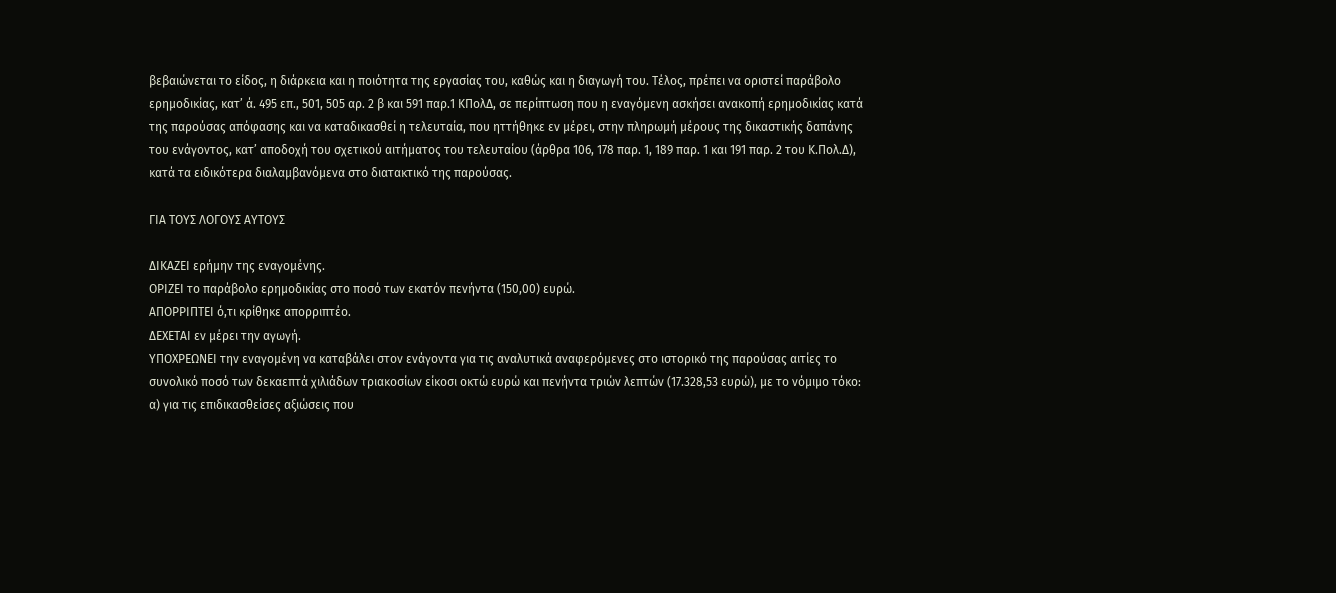βεβαιώνεται το είδος, η διάρκεια και η ποιότητα της εργασίας του, καθώς και η διαγωγή του. Τέλος, πρέπει να οριστεί παράβολο ερημοδικίας, κατ’ ά. 495 επ., 501, 505 αρ. 2 β και 591 παρ.1 ΚΠολΔ, σε περίπτωση που η εναγόμενη ασκήσει ανακοπή ερημοδικίας κατά της παρούσας απόφασης και να καταδικασθεί η τελευταία, που ηττήθηκε εν μέρει, στην πληρωμή μέρους της δικαστικής δαπάνης του ενάγοντος, κατ’ αποδοχή του σχετικού αιτήματος του τελευταίου (άρθρα 106, 178 παρ. 1, 189 παρ. 1 και 191 παρ. 2 του Κ.Πολ.Δ), κατά τα ειδικότερα διαλαμβανόμενα στο διατακτικό της παρούσας.

ΓΙΑ ΤΟΥΣ ΛΟΓΟΥΣ ΑΥΤΟΥΣ

ΔΙΚΑΖΕΙ ερήμην της εναγομένης.
ΟΡΙΖΕΙ το παράβολο ερημοδικίας στο ποσό των εκατόν πενήντα (150,00) ευρώ.
ΑΠΟΡΡΙΠΤΕΙ ό,τι κρίθηκε απορριπτέο.
ΔΕΧΕΤΑΙ εν μέρει την αγωγή.
ΥΠΟΧΡΕΩΝΕΙ την εναγομένη να καταβάλει στον ενάγοντα για τις αναλυτικά αναφερόμενες στο ιστορικό της παρούσας αιτίες το συνολικό ποσό των δεκαεπτά χιλιάδων τριακοσίων είκοσι οκτώ ευρώ και πενήντα τριών λεπτών (17.328,53 ευρώ), με το νόμιμο τόκο: α) για τις επιδικασθείσες αξιώσεις που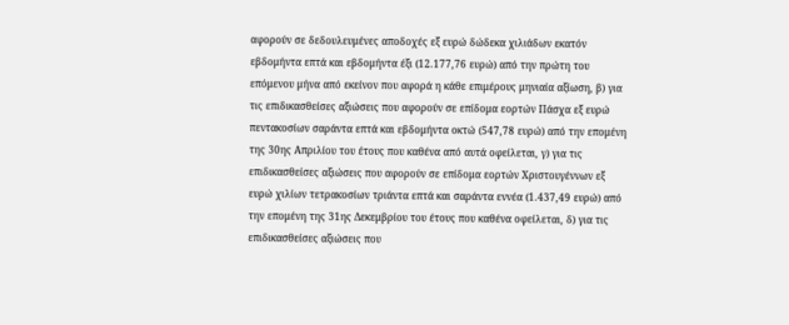αφορούν σε δεδουλευμένες αποδοχές εξ ευρώ δώδεκα χιλιάδων εκατόν εβδομήντα επτά και εβδομήντα έξι (12.177,76 ευρώ) από την πρώτη του επόμενου μήνα από εκείνον που αφορά η κάθε επιμέρους μηνιαία αξίωση, β) για τις επιδικασθείσες αξιώσεις που αφορούν σε επίδομα εορτών Πάσχα εξ ευρώ πεντακοσίων σαράντα επτά και εβδομήντα οκτώ (547,78 ευρώ) από την επομένη της 30ης Απριλίου του έτους που καθένα από αυτά οφείλεται, γ) για τις επιδικασθείσες αξιώσεις που αφορούν σε επίδομα εορτών Χριστουγέννων εξ ευρώ χιλίων τετρακοσίων τριάντα επτά και σαράντα εννέα (1.437,49 ευρώ) από την επομένη της 31ης Δεκεμβρίου του έτους που καθένα οφείλεται, δ) για τις επιδικασθείσες αξιώσεις που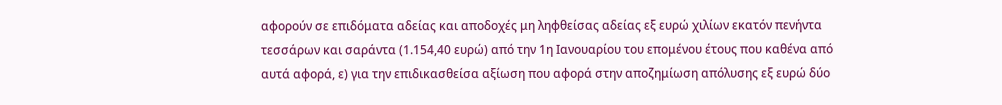αφορούν σε επιδόματα αδείας και αποδοχές μη ληφθείσας αδείας εξ ευρώ χιλίων εκατόν πενήντα τεσσάρων και σαράντα (1.154,40 ευρώ) από την 1η Ιανουαρίου του επομένου έτους που καθένα από αυτά αφορά, ε) για την επιδικασθείσα αξίωση που αφορά στην αποζημίωση απόλυσης εξ ευρώ δύο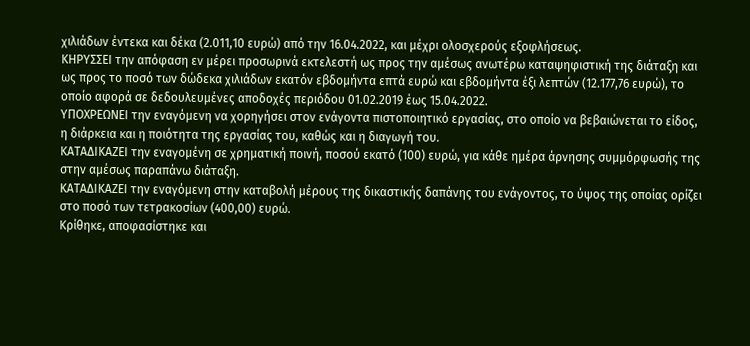χιλιάδων έντεκα και δέκα (2.011,10 ευρώ) από την 16.04.2022, και μέχρι ολοσχερούς εξοφλήσεως.
ΚΗΡΥΣΣΕΙ την απόφαση εν μέρει προσωρινά εκτελεστή ως προς την αμέσως ανωτέρω καταψηφιστική της διάταξη και ως προς το ποσό των δώδεκα χιλιάδων εκατόν εβδομήντα επτά ευρώ και εβδομήντα έξι λεπτών (12.177,76 ευρώ), το οποίο αφορά σε δεδουλευμένες αποδοχές περιόδου 01.02.2019 έως 15.04.2022.
ΥΠΟΧΡΕΩΝΕΙ την εναγόμενη να χορηγήσει στον ενάγοντα πιστοποιητικό εργασίας, στο οποίο να βεβαιώνεται το είδος, η διάρκεια και η ποιότητα της εργασίας του, καθώς και η διαγωγή του.
ΚΑΤΑΔΙΚΑΖΕΙ την εναγομένη σε χρηματική ποινή, ποσού εκατό (100) ευρώ, για κάθε ημέρα άρνησης συμμόρφωσής της στην αμέσως παραπάνω διάταξη.
ΚΑΤΑΔΙΚΑΖΕΙ την εναγόμενη στην καταβολή μέρους της δικαστικής δαπάνης του ενάγοντος, το ύψος της οποίας ορίζει στο ποσό των τετρακοσίων (400,00) ευρώ.
Κρίθηκε, αποφασίστηκε και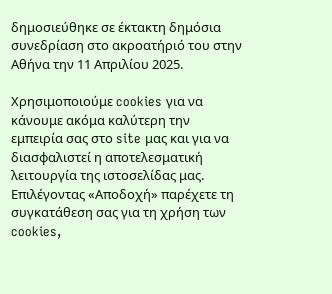δημοσιεύθηκε σε έκτακτη δημόσια συνεδρίαση στο ακροατήριό του στην Αθήνα την 11 Απριλίου 2025.

Χρησιμοποιούμε cookies για να κάνουμε ακόμα καλύτερη την εμπειρία σας στο site μας και για να διασφαλιστεί η αποτελεσματική λειτουργία της ιστοσελίδας μας. Επιλέγοντας «Αποδοχή» παρέχετε τη συγκατάθεση σας για τη χρήση των cookies,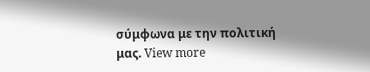σύμφωνα με την πολιτική μας. View more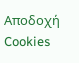Αποδοχή Cookies